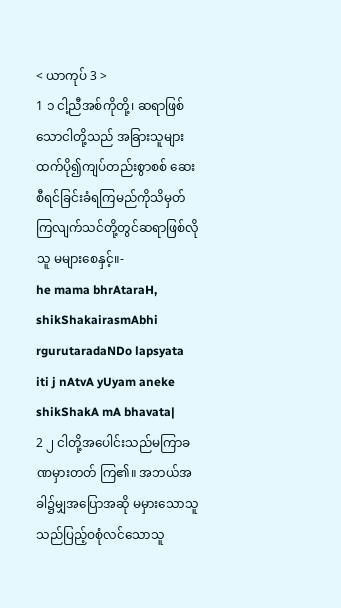< ယာကုပ် 3 >
1 ၁ ငါ့ညီအစ်ကိုတို့၊ ဆရာဖြစ်သောငါတို့သည် အခြားသူများထက်ပို၍ကျပ်တည်းစွာစစ် ဆေးစီရင်ခြင်းခံရကြမည်ကိုသိမှတ် ကြလျက်သင်တို့တွင်ဆရာဖြစ်လိုသူ မများစေနှင့်။-
he mama bhrAtaraH, shikShakairasmAbhi rgurutaradaNDo lapsyata iti j nAtvA yUyam aneke shikShakA mA bhavata|
2 ၂ ငါတို့အပေါင်းသည်မကြာခဏမှားတတ် ကြ၏။ အဘယ်အခါ၌မျှအပြောအဆို မမှားသောသူသည်ပြည့်ဝစုံလင်သောသူ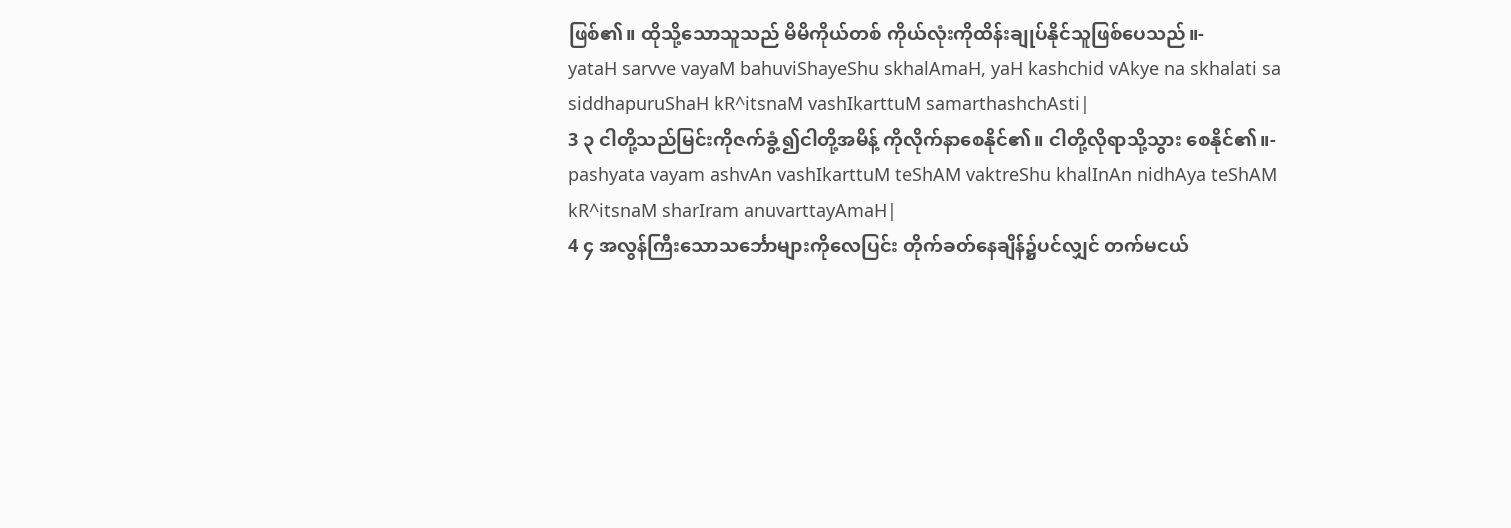ဖြစ်၏။ ထိုသို့သောသူသည် မိမိကိုယ်တစ် ကိုယ်လုံးကိုထိန်းချုပ်နိုင်သူဖြစ်ပေသည်။-
yataH sarvve vayaM bahuviShayeShu skhalAmaH, yaH kashchid vAkye na skhalati sa siddhapuruShaH kR^itsnaM vashIkarttuM samarthashchAsti|
3 ၃ ငါတို့သည်မြင်းကိုဇက်ခွံ့၍ငါတို့အမိန့် ကိုလိုက်နာစေနိုင်၏။ ငါတို့လိုရာသို့သွား စေနိုင်၏။-
pashyata vayam ashvAn vashIkarttuM teShAM vaktreShu khalInAn nidhAya teShAM kR^itsnaM sharIram anuvarttayAmaH|
4 ၄ အလွန်ကြီးသောသင်္ဘောများကိုလေပြင်း တိုက်ခတ်နေချိန်၌ပင်လျှင် တက်မငယ်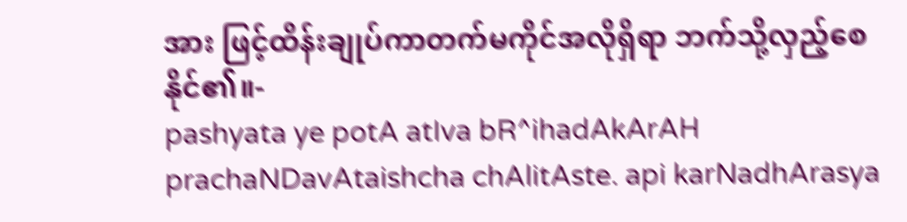အား ဖြင့်ထိန်းချုပ်ကာတက်မကိုင်အလိုရှိရာ ဘက်သို့လှည့်စေနိုင်၏။-
pashyata ye potA atIva bR^ihadAkArAH prachaNDavAtaishcha chAlitAste. api karNadhArasya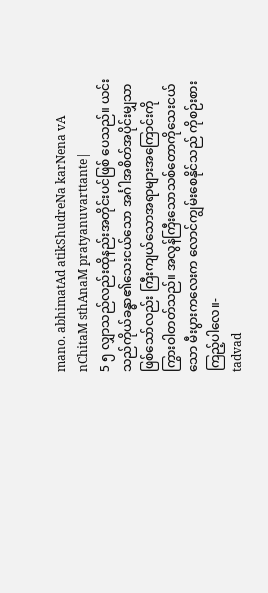mano. abhimatAd atikShudreNa karNena vA nChitaM sthAnaM pratyanuvarttante|
5 ၅ လျှာသည်လည်းထိုနည်းအတိုင်းပင်ဖြစ် ပေသည်။ ယင်းသည်ကိုယ်ခန္ဓာ၏သေးငယ်သော အင်္ဂါအစိတ်အပိုင်းမျှသာဖြစ်သော်လည်း ကြီးကျယ်သောအရာများအကြောင်းကို ကြွားဝါတတ်သည်။ အလွန်ကြီးသောသစ်တောကိုသေးငယ်သော မီးပွားကလေးက လောင်ကျွမ်းစေနိုင်သည် ကိုစဉ်းစားကြည့်ပါလေ။-
tadvad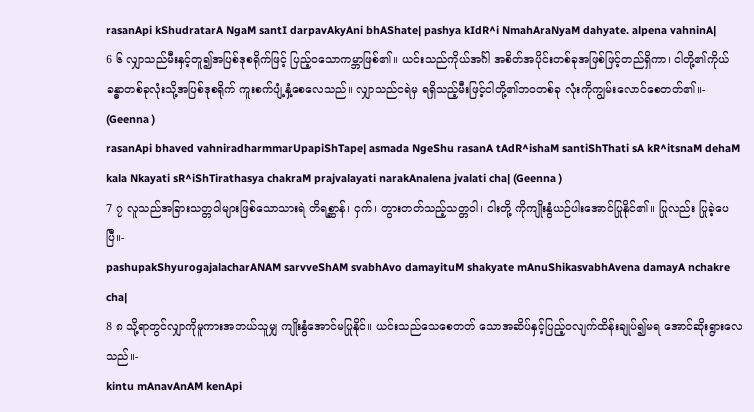rasanApi kShudratarA NgaM santI darpavAkyAni bhAShate| pashya kIdR^i NmahAraNyaM dahyate. alpena vahninA|
6 ၆ လျှာသည်မီးနှင့်တူ၍အပြစ်ဒုစရိုက်ဖြင့် ပြည့်ဝသောကမ္ဘာဖြစ်၏။ ယင်းသည်ကိုယ်အင်္ဂါ အစိတ်အပိုင်းတစ်ခုအဖြစ်ဖြင့်တည်ရှိကာ၊ ငါတို့၏ကိုယ်ခန္ဓာတစ်ခုလုံးသို့အပြစ်ဒုစရိုက် ကူးစက်ပျံ့နှံ့စေလေသည်။ လျှာသည်ငရဲမှ ရရှိသည့်မီးဖြင့်ငါတို့၏ဘဝတစ်ခု လုံးကိုကျွမ်းလောင်စေတတ်၏။- (Geenna )
rasanApi bhaved vahniradharmmarUpapiShTape| asmada NgeShu rasanA tAdR^ishaM santiShThati sA kR^itsnaM dehaM kala Nkayati sR^iShTirathasya chakraM prajvalayati narakAnalena jvalati cha| (Geenna )
7 ၇ လူသည်အခြားသတ္တဝါများဖြစ်သောသားရဲ တိရစ္ဆာန်၊ ငှက်၊ တွားတတ်သည့်သတ္တဝါ၊ ငါးတို့ ကိုကျိုးနွံယဉ်ပါးအောင်ပြုနိုင်၏။ ပြုလည်း ပြုခဲ့ပေပြီ။-
pashupakShyurogajalacharANAM sarvveShAM svabhAvo damayituM shakyate mAnuShikasvabhAvena damayA nchakre cha|
8 ၈ သို့ရာတွင်လျှာကိုမူကားအဘယ်သူမျှ ကျိုးနွံအောင်မပြုနိုင်။ ယင်းသည်သေစေတတ် သောအဆိပ်နှင့်ပြည့်ဝလျက်ထိန်းချုပ်၍မရ အောင်ဆိုးရွားလေသည်။-
kintu mAnavAnAM kenApi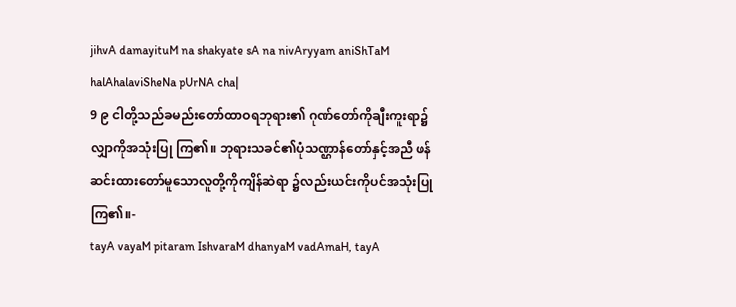jihvA damayituM na shakyate sA na nivAryyam aniShTaM halAhalaviSheNa pUrNA cha|
9 ၉ ငါတို့သည်ခမည်းတော်ထာဝရဘုရား၏ ဂုဏ်တော်ကိုချီးကူးရာ၌လျှာကိုအသုံးပြု ကြ၏။ ဘုရားသခင်၏ပုံသဏ္ဌာန်တော်နှင့်အညီ ဖန်ဆင်းထားတော်မူသောလူတို့ကိုကျိန်ဆဲရာ ၌လည်းယင်းကိုပင်အသုံးပြုကြ၏။-
tayA vayaM pitaram IshvaraM dhanyaM vadAmaH, tayA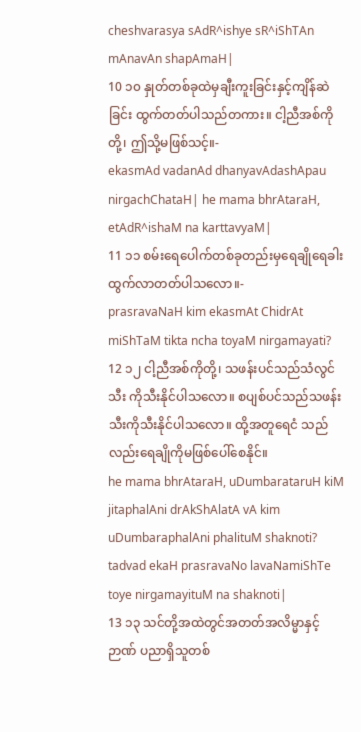cheshvarasya sAdR^ishye sR^iShTAn mAnavAn shapAmaH|
10 ၁၀ နှုတ်တစ်ခုထဲမှချီးကူးခြင်းနှင့်ကျိန်ဆဲခြင်း ထွက်တတ်ပါသည်တကား။ ငါ့ညီအစ်ကိုတို့၊ ဤသို့မဖြစ်သင့်။-
ekasmAd vadanAd dhanyavAdashApau nirgachChataH| he mama bhrAtaraH, etAdR^ishaM na karttavyaM|
11 ၁၁ စမ်းရေပေါက်တစ်ခုတည်းမှရေချိုရေခါး ထွက်လာတတ်ပါသလော။-
prasravaNaH kim ekasmAt ChidrAt miShTaM tikta ncha toyaM nirgamayati?
12 ၁၂ ငါ့ညီအစ်ကိုတို့၊ သဖန်းပင်သည်သံလွင်သီး ကိုသီးနိုင်ပါသလော။ စပျစ်ပင်သည်သဖန်း သီးကိုသီးနိုင်ပါသလော။ ထို့အတူရေငံ သည်လည်းရေချိုကိုမဖြစ်ပေါ်စေနိုင်။
he mama bhrAtaraH, uDumbarataruH kiM jitaphalAni drAkShAlatA vA kim uDumbaraphalAni phalituM shaknoti? tadvad ekaH prasravaNo lavaNamiShTe toye nirgamayituM na shaknoti|
13 ၁၃ သင်တို့အထဲတွင်အတတ်အလိမ္မာနှင့်ဉာဏ် ပညာရှိသူတစ်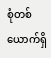စုံတစ်ယောက်ရှိ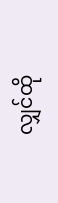လျှင်ထို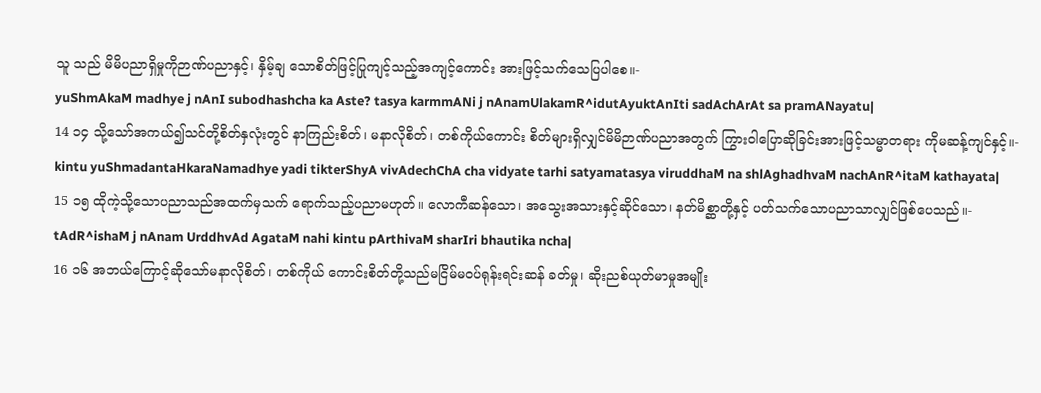သူ သည် မိမိပညာရှိမှုကိုဉာဏ်ပညာနှင့်၊ နှိမ့်ချ သောစိတ်ဖြင့်ပြုကျင့်သည့်အကျင့်ကောင်း အားဖြင့်သက်သေပြပါစေ။-
yuShmAkaM madhye j nAnI subodhashcha ka Aste? tasya karmmANi j nAnamUlakamR^idutAyuktAnIti sadAchArAt sa pramANayatu|
14 ၁၄ သို့သော်အကယ်၍သင်တို့စိတ်နှလုံးတွင် နာကြည်းစိတ်၊ မနာလိုစိတ်၊ တစ်ကိုယ်ကောင်း စိတ်များရှိလျှင်မိမိဉာဏ်ပညာအတွက် ကြွားဝါပြောဆိုခြင်းအားဖြင့်သမ္မာတရား ကိုမဆန့်ကျင်နှင့်။-
kintu yuShmadantaHkaraNamadhye yadi tikterShyA vivAdechChA cha vidyate tarhi satyamatasya viruddhaM na shlAghadhvaM nachAnR^itaM kathayata|
15 ၁၅ ထိုကဲ့သို့သောပညာသည်အထက်မှသက် ရောက်သည့်ပညာမဟုတ်။ လောကီဆန်သော၊ အသွေးအသားနှင့်ဆိုင်သော၊ နတ်မိစ္ဆာတို့နှင့် ပတ်သက်သောပညာသာလျှင်ဖြစ်ပေသည်။-
tAdR^ishaM j nAnam UrddhvAd AgataM nahi kintu pArthivaM sharIri bhautika ncha|
16 ၁၆ အဘယ်ကြောင့်ဆိုသော်မနာလိုစိတ်၊ တစ်ကိုယ် ကောင်းစိတ်တို့သည်မငြိမ်မဝပ်ရုန်းရင်းဆန် ခတ်မှု၊ ဆိုးညစ်ယုတ်မာမှုအမျိုး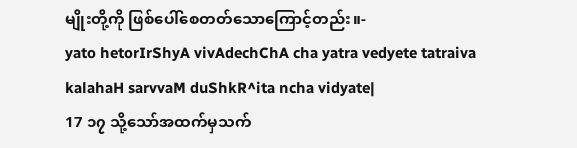မျိုးတို့ကို ဖြစ်ပေါ်စေတတ်သောကြောင့်တည်း။-
yato hetorIrShyA vivAdechChA cha yatra vedyete tatraiva kalahaH sarvvaM duShkR^ita ncha vidyate|
17 ၁၇ သို့သော်အထက်မှသက်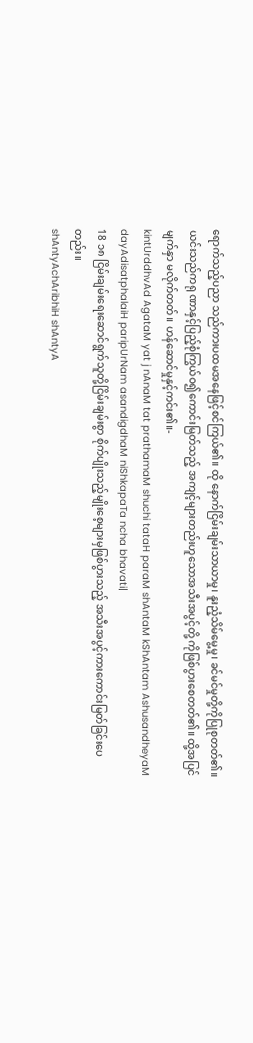ရောက်သည့်ပညာ သည်ကားပထမအနေဖြင့်စင်ကြယ်၏။ ထို နောက်ငြိမ်းချမ်းသာယာမှု၊ နူးညံ့သိမ်မွေ့မှု၊ ခင်မင်မှုတို့ကိုပြုစုတတ်၏။ ယင်းသည်ကရု ဏာနှင့်ပြည့်စုံကြွယ်ဝ၍ကောင်းမြတ်သည့် အကျင့်များတည်းဟူသောအသီးအပွင့်တို့ ကိုဖြစ်ပွားစေတတ်၏။ ထို့အပြင်မျက်နှာ မလိုက်တတ်။ ဟန်ဆောင်မှုနှင့်ကင်း၏။-
kintUrddhvAd AgataM yat j nAnaM tat prathamaM shuchi tataH paraM shAntaM kShAntam AshusandheyaM dayAdisatphalaiH paripUrNam asandigdhaM niShkapaTa ncha bhavati|
18 ၁၈ ငြိမ်းချမ်းရေးဆောင်ရွက်သူတို့ငြိမ်းချမ်းစွာ စိုက်ပျိုးသည့်မျိုးစေ့များမှဖြစ်ပွားသည့် အသီးအပွင့်ကားကောင်းမြတ်ခြင်းပေတည်း။
shAntyAchAribhiH shAntyA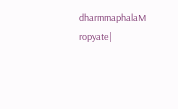dharmmaphalaM ropyate|